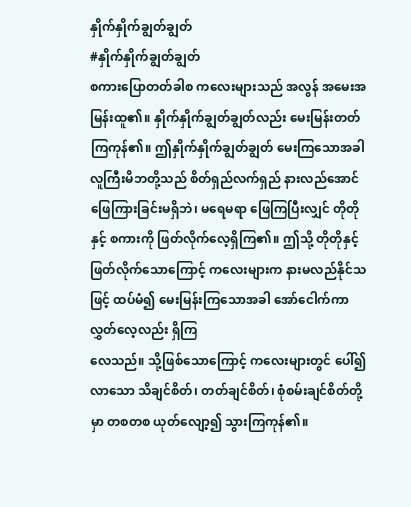နှိုက်နှိုက်ချွတ်ချွတ်
#နှိုက်နှိုက်ချွတ်ချွတ်
စကားပြောတတ်ခါစ ကလေးများသည် အလွန် အမေးအမြန်းထူ၏။ နှိုက်နှိုက်ချွတ်ချွတ်လည်း မေးမြန်းတတ်ကြကုန်၏။ ဤနှိုက်နှိုက်ချွတ်ချွတ် မေးကြသောအခါ လူကြီးမိဘတို့သည် စိတ်ရှည်လက်ရှည် နားလည်အောင် ဖြေကြားခြင်းမရှိဘဲ၊ မရေမရာ ဖြေကြပြီးလျှင် တိုတိုနှင့် စကားကို ဖြတ်လိုက်လေ့ရှိကြ၏။ ဤသို့ တိုတိုနှင့်ဖြတ်လိုက်သောကြောင့် ကလေးများက နားမလည်နိုင်သဖြင့် ထပ်မံ၍ မေးမြန်းကြသောအခါ အော်ငေါက်ကာ လွှတ်လေ့လည်း ရှိကြ
လေသည်။ သို့ဖြစ်သောကြောင့် ကလေးများတွင် ပေါ်၍လာသော သိချင်စိတ်၊ တတ်ချင်စိတ်၊ စုံစမ်းချင်စိတ်တို့မှာ တစတစ ယုတ်လျော့၍ သွားကြကုန်၏။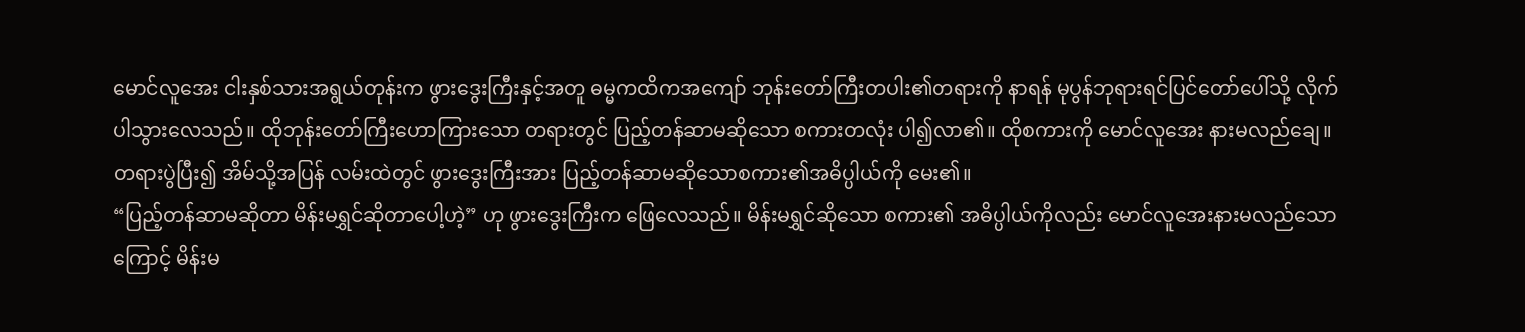မောင်လူအေး ငါးနှစ်သားအရွယ်တုန်းက ဖွားဒွေးကြီးနှင့်အတူ ဓမ္မကထိကအကျော် ဘုန်းတော်ကြီးတပါး၏တရားကို နာရန် မုပွန်ဘုရားရင်ပြင်တော်ပေါ်သို့ လိုက်ပါသွားလေသည်။ ထိုဘုန်းတော်ကြီးဟောကြားသော တရားတွင် ပြည့်တန်ဆာမဆိုသော စကားတလုံး ပါ၍လာ၏။ ထိုစကားကို မောင်လူအေး နားမလည်ချေ။ တရားပွဲပြီး၍ အိမ်သို့အပြန် လမ်းထဲတွင် ဖွားဒွေးကြီးအား ပြည့်တန်ဆာမဆိုသောစကား၏အဓိပ္ပါယ်ကို မေး၏။
“ပြည့်တန်ဆာမဆိုတာ မိန်းမရွှင်ဆိုတာပေါ့ဟဲ့” ဟု ဖွားဒွေးကြီးက ဖြေလေသည်။ မိန်းမရွှင်ဆိုသော စကား၏ အဓိပ္ပါယ်ကိုလည်း မောင်လူအေးနားမလည်သောကြောင့် မိန်းမ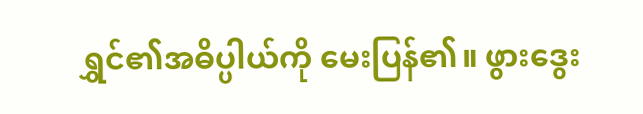ရွှင်၏အဓိပ္ပါယ်ကို မေးပြန်၏။ ဖွားဒွေး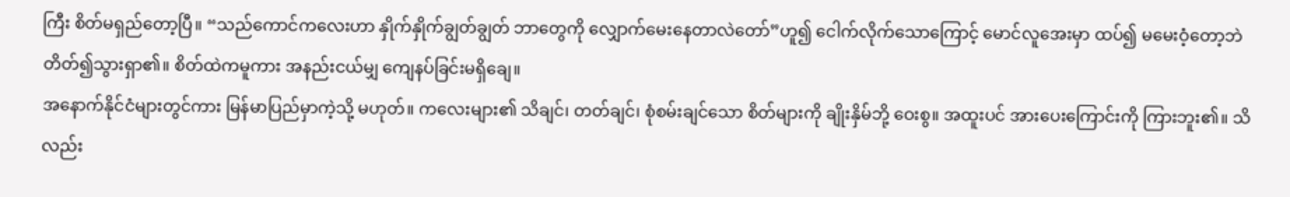ကြီး စိတ်မရှည်တော့ပြီ။ “သည်ကောင်ကလေးဟာ နှိုက်နှိုက်ချွတ်ချွတ် ဘာတွေကို လျှောက်မေးနေတာလဲတော်”ဟူ၍ ငေါက်လိုက်သောကြောင့် မောင်လူအေးမှာ ထပ်၍ မမေးဝံ့တော့ဘဲ တိတ်၍သွားရှာ၏။ စိတ်ထဲကမူကား အနည်းငယ်မျှ ကျေနပ်ခြင်းမရှိချေ။
အနောက်နိုင်ငံများတွင်ကား မြန်မာပြည်မှာကဲ့သို့ မဟုတ်။ ကလေးများ၏ သိချင်၊ တတ်ချင်၊ စုံစမ်းချင်သော စိတ်များကို ချိုးနှိမ်ဘို့ ဝေးစွ။ အထူးပင် အားပေးကြောင်းကို ကြားဘူး၏။ သိလည်း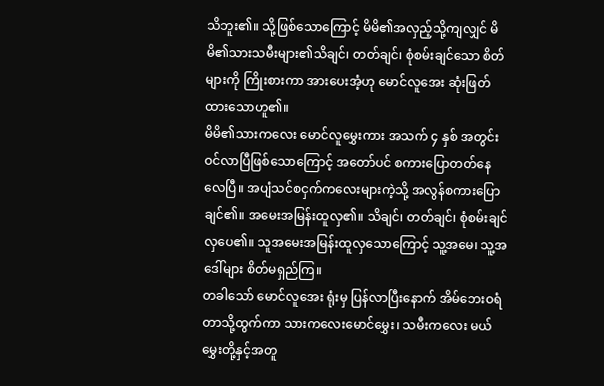သိဘူး၏။ သို့ဖြစ်သောကြောင့် မိမိ၏အလှည့်သို့ကျလျှင် မိမိ၏သားသမီးများ၏သိချင်၊ တတ်ချင်၊ စုံစမ်းချင်သော စိတ်များကို ကြိုးစားကာ အားပေးအံ့ဟု မောင်လူအေး ဆုံးဖြတ်ထားသောဟူ၏။
မိမိ၏သားကလေး မောင်လူမွှေးကား အသက် ၄ နှစ် အတွင်းဝင်လာပြီဖြစ်သောကြောင့် အတော်ပင် စကားပြောတတ်နေလေပြီ။ အပျံသင်စငှက်ကလေးများကဲ့သို့ အလွန်စကားပြောချင်၏။ အမေးအမြန်းထူလှ၏။ သိချင်၊ တတ်ချင်၊ စုံစမ်းချင်လှပေ၏။ သူအမေးအမြန်းထူလှသောကြောင့် သူ့အမေ၊ သူ့အဒေါ်များ စိတ်မရှည်ကြ။
တခါသော် မောင်လူအေး ရုံးမှ ပြန်လာပြီးနောက် အိမ်ဘေးဝရံတာသို့ထွက်ကာ သားကလေးမောင်မွှေး၊ သမီးကလေး မယ်မွှေးတို့နှင့်အတူ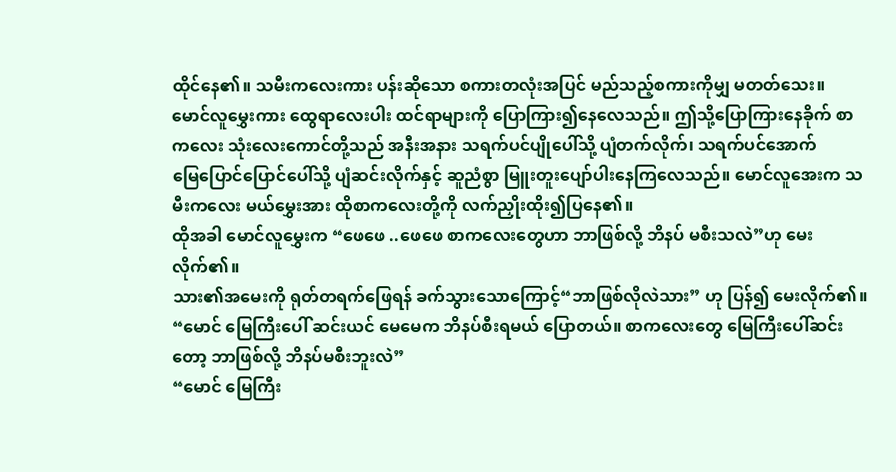ထိုင်နေ၏။ သမီးကလေးကား ပန်းဆိုသော စကားတလုံးအပြင် မည်သည့်စကားကိုမျှ မတတ်သေး။ မောင်လူမွှေးကား ထွေရာလေးပါး ထင်ရာများကို ပြောကြား၍နေလေသည်။ ဤသို့ပြောကြားနေခိုက် စာကလေး သုံးလေးကောင်တို့သည် အနီးအနား သရက်ပင်ပျိုပေါ်သို့ ပျံတက်လိုက်၊ သရက်ပင်အောက်
မြေပြောင်ပြောင်ပေါ်သို့ ပျံဆင်းလိုက်နှင့် ဆူညံစွာ မြူးတူးပျော်ပါးနေကြလေသည်။ မောင်လူအေးက သမီးကလေး မယ်မွှေးအား ထိုစာကလေးတို့ကို လက်ညှိုးထိုး၍ပြနေ၏။
ထိုအခါ မောင်လူမွှေးက “ဖေဖေ ..ဖေဖေ စာကလေးတွေဟာ ဘာဖြစ်လို့ ဘိနပ် မစီးသလဲ”ဟု မေးလိုက်၏။
သား၏အမေးကို ရုတ်တရက်ဖြေရန် ခက်သွားသောကြောင့်“ဘာဖြစ်လိုလဲသား” ဟု ပြန်၍ မေးလိုက်၏။
“မောင် မြေကြီးပေါ် ဆင်းယင် မေမေက ဘိနပ်စီးရမယ် ပြောတယ်။ စာကလေးတွေ မြေကြီးပေါ်ဆင်းတော့ ဘာဖြစ်လို့ ဘိနပ်မစီးဘူးလဲ”
“မောင် မြေကြီး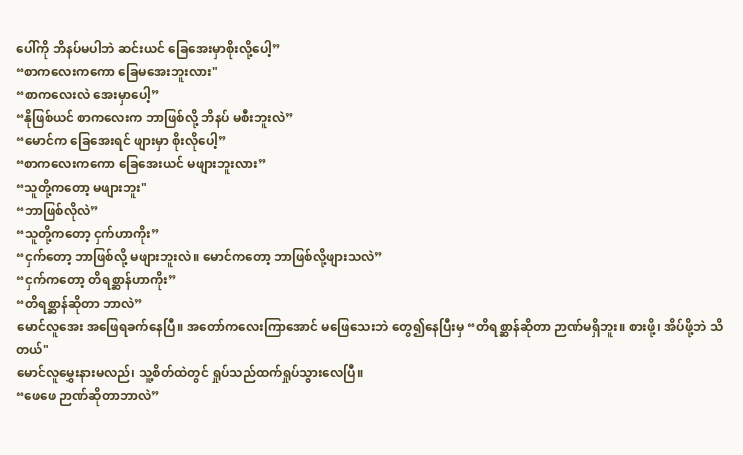ပေါ်ကို ဘိနပ်မပါဘဲ ဆင်းယင် ခြေအေးမှာစိုးလို့ပေါ့”
“စာကလေးကကော ခြေမအေးဘူးလား"
“စာကလေးလဲ အေးမှာပေါ့”
“နိုဖြစ်ယင် စာကလေးက ဘာဖြစ်လို့ ဘိနပ် မစီးဘူးလဲ”
“မောင်က ခြေအေးရင် ဖျားမှာ စိုးလိုပေါ့”
“စာကလေးကကော ခြေအေးယင် မဖျားဘူးလား”
“သူတို့ကတော့ မဖျားဘူး"
“ဘာဖြစ်လိုလဲ”
“သူတို့ကတော့ ငှက်ဟာကိုး”
“ငှက်တော့ ဘာဖြစ်လို့ မဖျားဘူးလဲ။ မောင်ကတော့ ဘာဖြစ်လို့ဖျားသလဲ”
“ငှက်ကတော့ တိရစ္ဆာန်ဟာကိုး”
“တိရစ္ဆာန်ဆိုတာ ဘာလဲ”
မောင်လူအေး အဖြေရခက်နေပြီ။ အတော်ကလေးကြာအောင် မဖြေသေးဘဲ တွေ၍နေပြီးမှ “တိရစ္ဆာန်ဆိုတာ ဉာဏ်မရှိဘူး။ စားဖို့၊ အိပ်ဖို့ဘဲ သိတယ်"
မောင်လူမွှေးနားမလည်၊ သူ့စိတ်ထဲတွင် ရှုပ်သည်ထက်ရှုပ်သွားလေပြီ။
“ဖေဖေ ဉာဏ်ဆိုတာဘာလဲ”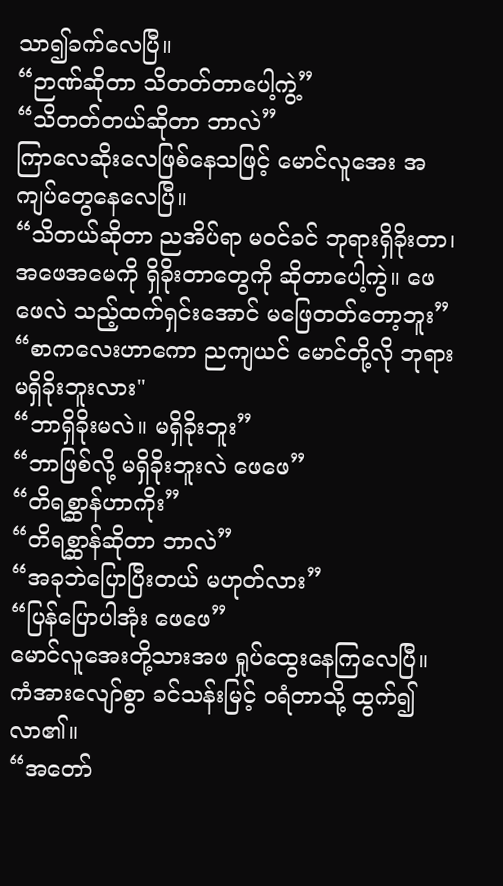သာ၍ခက်လေပြီ။
“ဉာဏ်ဆိုတာ သိတတ်တာပေါ့ကွဲ့”
“သိတတ်တယ်ဆိုတာ ဘာလဲ”
ကြာလေဆိုးလေဖြစ်နေသဖြင့် မောင်လူအေး အကျပ်တွေနေလေပြီ။
“သိတယ်ဆိုတာ ညအိပ်ရာ မဝင်ခင် ဘုရားရှိခိုးတာ၊ အဖေအမေကို ရှိခိုးတာတွေကို ဆိုတာပေါ့ကွဲ။ ဖေဖေလဲ သည့်ထက်ရှင်းအောင် မဖြေတတ်တော့ဘူး”
“စာကလေးဟာကော ညကျယင် မောင်တို့လို ဘုရားမရှိခိုးဘူးလား"
“ဘာရှိခိုးမလဲ။ မရှိခိုးဘူး”
“ဘာဖြစ်လို့ မရှိခိုးဘူးလဲ ဖေဖေ”
“တိရစ္ဆာန်ဟာကိုး”
“တိရစ္ဆာန်ဆိုတာ ဘာလဲ”
“အခုဘဲပြောပြီးတယ် မဟုတ်လား”
“ပြန်ပြောပါအုံး ဖေဖေ”
မောင်လူအေးတို့သားအဖ ရှုပ်ထွေးနေကြလေပြီ။ ကံအားလျော်စွာ ခင်သန်းမြင့် ဝရံတာသို့ ထွက်၍လာ၏။
“အတော်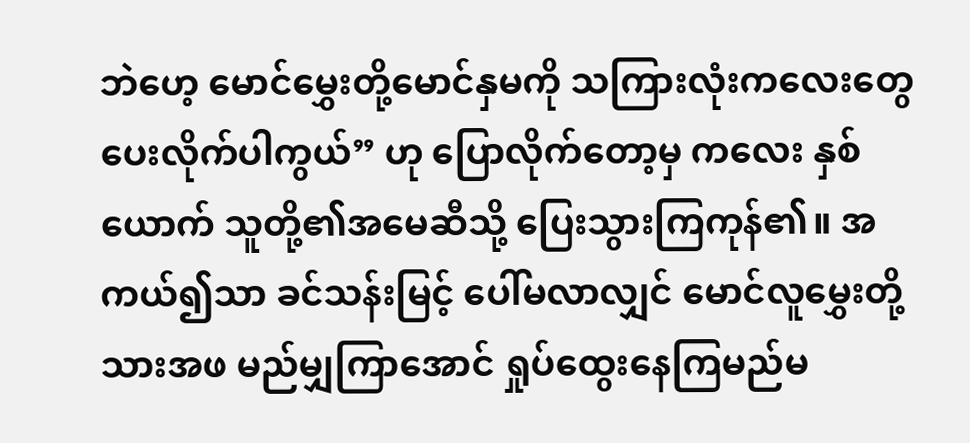ဘဲဟေ့ မောင်မွှေးတို့မောင်နှမကို သကြားလုံးကလေးတွေ ပေးလိုက်ပါကွယ်” ဟု ပြောလိုက်တော့မှ ကလေး နှစ်ယောက် သူတို့၏အမေဆီသို့ ပြေးသွားကြကုန်၏။ အကယ်၍သာ ခင်သန်းမြင့် ပေါ်မလာလျှင် မောင်လူမွှေးတို့သားအဖ မည်မျှကြာအောင် ရှုပ်ထွေးနေကြမည်မ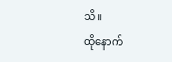သိ။
ထိုနောက်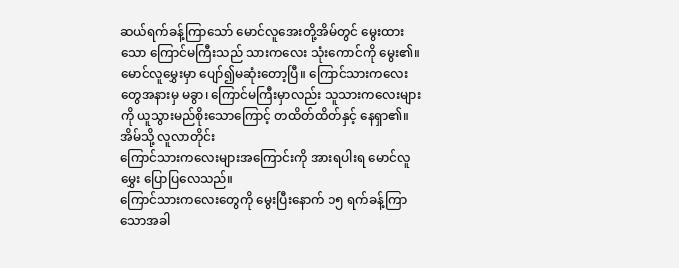ဆယ်ရက်ခန့်ကြာသော် မောင်လူအေးတို့အိမ်တွင် မွေးထားသော ကြောင်မကြီးသည် သားကလေး သုံးကောင်ကို မွေး၏။
မောင်လူမွှေးမှာ ပျော်၍မဆုံးတော့ပြီ။ ကြောင်သားကလေးတွေအနားမှ မခွာ၊ ကြောင်မကြီးမှာလည်း သူသားကလေးများကို ယူသွားမည်စိုးသောကြောင့် တထိတ်ထိတ်နှင့် နေရှာ၏။ အိမ်သို့ လူလာတိုင်း
ကြောင်သားကလေးများအကြောင်းကို အားရပါးရ မောင်လူမွှေး ပြောပြလေသည်။
ကြောင်သားကလေးတွေကို မွေးပြီးနောက် ၁၅ ရက်ခန့်ကြာသောအခါ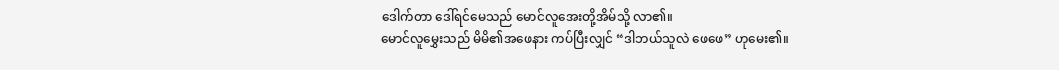ဒေါက်တာ ဒေါ်ရင်မေသည် မောင်လူအေးတို့အိမ်သို့ လာ၏။
မောင်လူမွှေးသည် မိမိ၏အဖေနား ကပ်ပြီးလျှင် “ဒါဘယ်သူလဲ ဖေဖေ” ဟုမေး၏။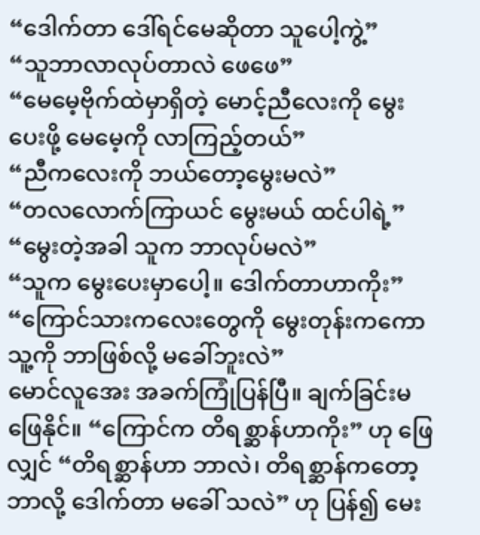“ဒေါက်တာ ဒေါ်ရင်မေဆိုတာ သူပေါ့ကွဲ့”
“သူဘာလာလုပ်တာလဲ ဖေဖေ”
“မေမေ့ဗိုက်ထဲမှာရှိတဲ့ မောင့်ညီလေးကို မွေးပေးဖို့ မေမေ့ကို လာကြည့်တယ်”
“ညီကလေးကို ဘယ်တော့မွေးမလဲ”
“တလလောက်ကြာယင် မွေးမယ် ထင်ပါရဲ့”
“မွေးတဲ့အခါ သူက ဘာလုပ်မလဲ”
“သူက မွေးပေးမှာပေါ့။ ဒေါက်တာဟာကိုး”
“ကြောင်သားကလေးတွေကို မွေးတုန်းကကော သူ့ကို ဘာဖြစ်လို့ မခေါ်ဘူးလဲ”
မောင်လူအေး အခက်ကြုံပြန်ပြီ။ ချက်ခြင်းမဖြေနိုင်။ “ကြောင်က တိရစ္ဆာန်ဟာကိုး” ဟု ဖြေလျှင် “တိရစ္ဆာန်ဟာ ဘာလဲ၊ တိရစ္ဆာန်ကတော့ ဘာလို့ ဒေါက်တာ မခေါ် သလဲ” ဟု ပြန်၍ မေး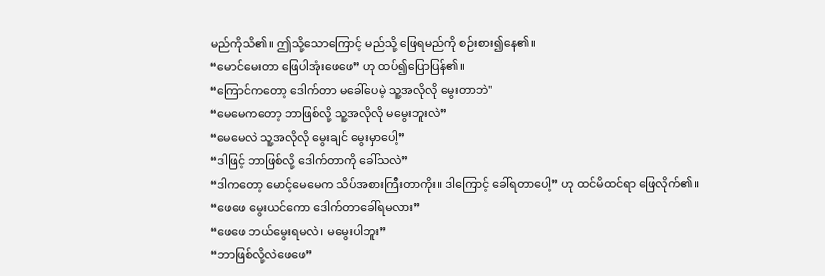မည်ကိုသိ၏။ ဤသို့သောကြောင့် မည်သို့ ဖြေရမည်ကို စဉ်းစား၍နေ၏။
“မောင်မေးတာ ဖြေပါအုံးဖေဖေ” ဟု ထပ်၍ပြောပြန်၏။
“ကြောင်ကတော့ ဒေါက်တာ မခေါ်ပေမဲ့ သူ့အလိုလို မွေးတာဘဲ"
“မေမေကတော့ ဘာဖြစ်လို့ သူ့အလိုလို မမွေးဘူးလဲ”
“မေမေလဲ သူ့အလိုလို မွေးချင် မွေးမှာပေါ့”
“ဒါဖြင့် ဘာဖြစ်လို့ ဒေါက်တာကို ခေါ်သလဲ”
“ဒါကတော့ မောင့်မေမေက သိပ်အစားကြီးတာကိုး။ ဒါကြောင့် ခေါ်ရတာပေါ့” ဟု ထင်မိထင်ရာ ဖြေလိုက်၏။
“ဖေဖေ မွေးယင်ကော ဒေါက်တာခေါ်ရမလား”
“ဖေဖေ ဘယ်မွေးရမလဲ၊ မမွေးပါဘူး”
“ဘာဖြစ်လို့လဲဖေဖေ”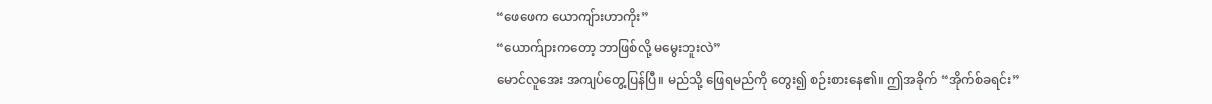“ဖေဖေက ယောကျ်ားဟာကိုး”
“ယောက်ျားကတော့ ဘာဖြစ်လို့ မမွေးဘူးလဲ”
မောင်လူအေး အကျပ်တွေ့ပြန်ပြီ။ မည်သို့ ဖြေရမည်ကို တွေး၍ စဉ်းစားနေ၏။ ဤအခိုက် “အိုက်စ်ခရင်း”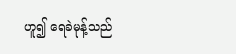ဟူ၍ ရေခဲမုန့်သည်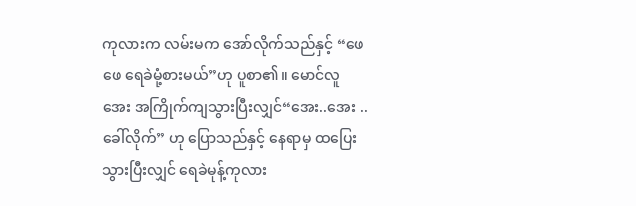ကုလားက လမ်းမက အော်လိုက်သည်နှင့် “ဖေဖေ ရေခဲမုံ့စားမယ်”ဟု ပူစာ၏။ မောင်လူအေး အကြိုက်ကျသွားပြီးလျှင်“အေး..အေး ..ခေါ်လိုက်” ဟု ပြောသည်နှင့် နေရာမှ ထပြေးသွားပြီးလျှင် ရေခဲမုန့်ကုလား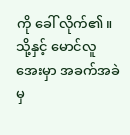ကို ခေါ် လိုက်၏။ သို့နှင့် မောင်လူအေးမှာ အခက်အခဲမှ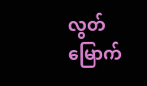လွတ်မြောက်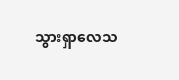သွားရှာလေသ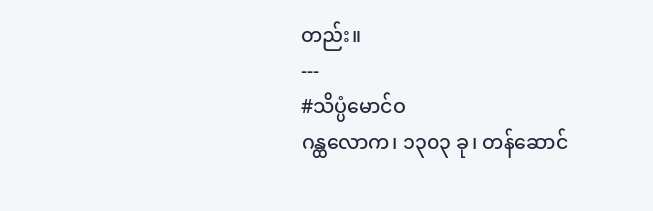တည်း။
---
#သိပ္ပံမောင်ဝ
ဂန္ထလောက၊ ၁၃၀၃ ခု၊ တန်ဆောင်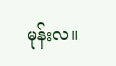မုန်းလ။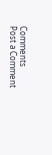Comments
Post a Comment